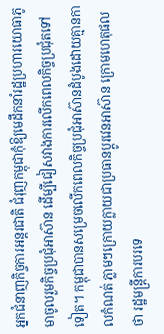អ្នកជំនាញកិច្ចការអន្តរជាតិ ជំរុញកម្ពុជាកុំឱ្យមេដឹកនាំរដ្ឋប្រហារយោធាភូមាចូលរួមកិច្ចប្រជុំអាស៊ាន ដើម្បីជៀសវាងការលើកពេលកិច្ចប្រជុំតទៅទៀត។ កម្ពុជាបានសម្រេចលើកពេលកិច្ចប្រជុំអាស៊ានដំបូងដោយគ្មានកាលកំណត់ ភ្លាមៗក្រោយក្លាយជាប្រធានប្តូរវេនអាស៊ាន ក្រោមហេតុផលថា រដ្ឋមន្ត្រីការបរទេ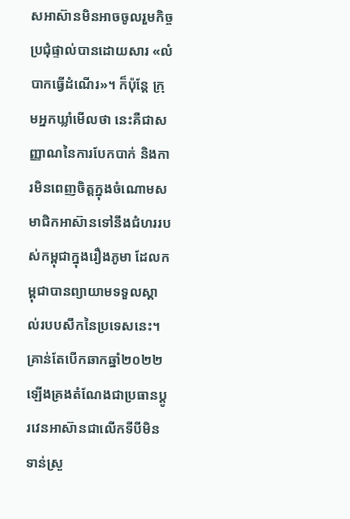សអាស៊ានមិនអាចចូលរួមកិច្ចប្រជុំផ្ទាល់បានដោយសារ «លំបាកធ្វើដំណើរ»។ ក៏ប៉ុន្តែ ក្រុមអ្នកឃ្លាំមើលថា នេះគឺជាសញ្ញាណនៃការបែកបាក់ និងការមិនពេញចិត្តក្នុងចំណោមសមាជិកអាស៊ានទៅនឹងជំហររបស់កម្ពុជាក្នុងរឿងភូមា ដែលកម្ពុជាបានព្យាយាមទទួលស្គាល់របបសឹកនៃប្រទេសនេះ។
គ្រាន់តែបើកឆាកឆ្នាំ២០២២ ឡើងគ្រងតំណែងជាប្រធានប្តូរវេនអាស៊ានជាលើកទីបីមិនទាន់ស្រួ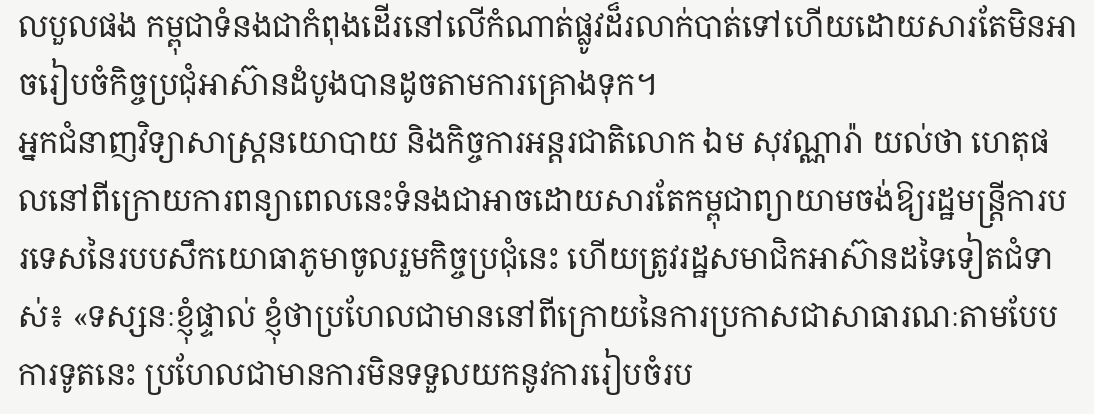លបួលផង កម្ពុជាទំនងជាកំពុងដើរនៅលើកំណាត់ផ្លូវដ៏រលាក់បាត់ទៅហើយដោយសារតែមិនអាចរៀបចំកិច្ចប្រជុំអាស៊ានដំបូងបានដូចតាមការគ្រោងទុក។
អ្នកជំនាញវិទ្យាសាស្ត្រនយោបាយ និងកិច្ចការអន្តរជាតិលោក ឯម សុវណ្ណារ៉ា យល់ថា ហេតុផលនៅពីក្រោយការពន្យាពេលនេះទំនងជាអាចដោយសារតែកម្ពុជាព្យាយាមចង់ឱ្យរដ្ឋមន្ត្រីការបរទេសនៃរបបសឹកយោធាភូមាចូលរួមកិច្ចប្រជុំនេះ ហើយត្រូវរដ្ឋសមាជិកអាស៊ានដទៃទៀតជំទាស់៖ «ទស្សនៈខ្ញុំផ្ទាល់ ខ្ញុំថាប្រហែលជាមាននៅពីក្រោយនៃការប្រកាសជាសាធារណៈតាមបែបការទូតនេះ ប្រហែលជាមានការមិនទទួលយកនូវការរៀបចំរប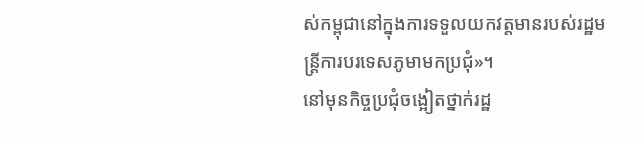ស់កម្ពុជានៅក្នុងការទទួលយកវត្តមានរបស់រដ្ឋមន្ត្រីការបរទេសភូមាមកប្រជុំ»។
នៅមុនកិច្ចប្រជុំចង្អៀតថ្នាក់រដ្ឋ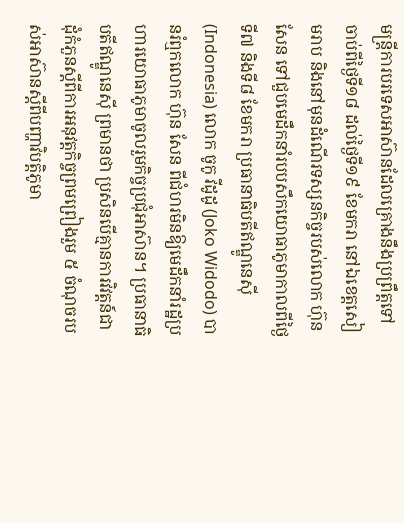មន្ត្រីការបរទេសអាស៊ានដែលគ្រោងនឹងប្រព្រឹត្តទៅចាប់ពីថ្ងៃទី១៨ ដល់ថ្ងៃទី១៩ ខែមករា នៅឯខេត្តសៀមរាប និងនៅមុនដំណើរទស្សនកិច្ចរបស់លោក ហ៊ុន សែន ទៅជួបមេដឹកនាំរបបសឹកយោធាភូមាកាលពីថ្ងៃទី៧ និងទី៨ ខែមករា ប្រធានាធិបតីឥណ្ឌូនេស៊ី (Indonesia) លោក ចូកូ វីដូដូ (Joko Widodo) បានរំឮកលោក ហ៊ុន សែន ពីជំហរមិនឱ្យមេដឹកនាំរដ្ឋប្រហារយោធាភូមាចូលរួមកិច្ចប្រជុំអាស៊ាន។ ប្រធានាធិបតីឥណ្ឌូនេស៊ី ព្រមានថា ប្រសិនបើគ្មានការវិវត្តន៍ជាដុំកំភួនស្តីពីការអនុវត្តកិច្ចព្រមព្រៀងរួម ៥ ចំណុចរបស់អាស៊ានស្តីពីបញ្ហាវិបត្តិភូមា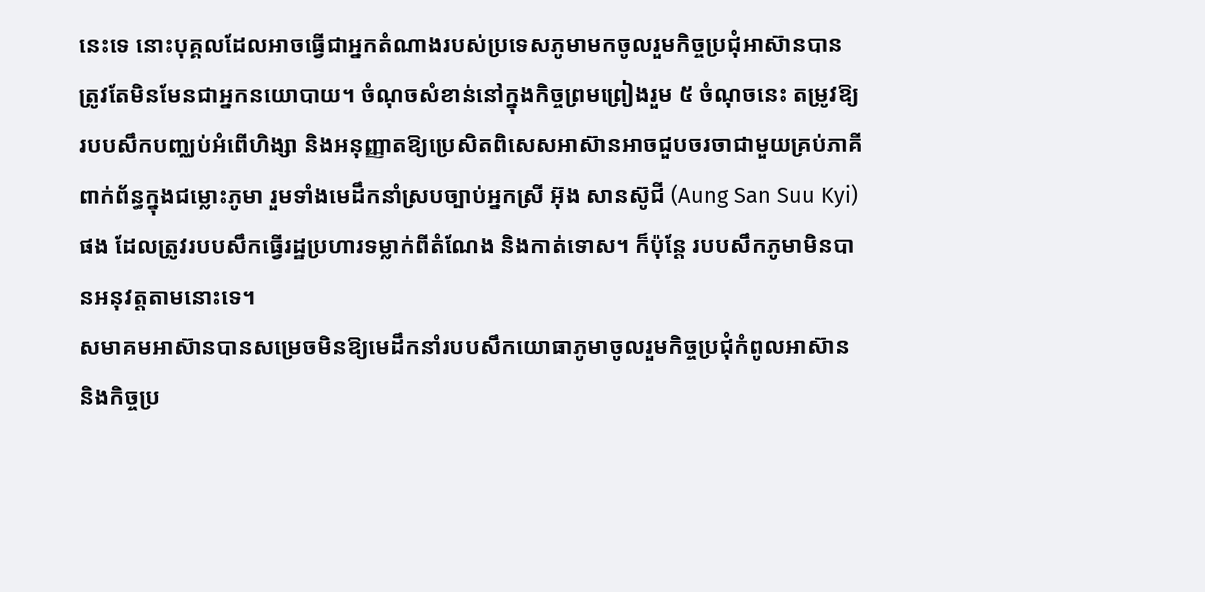នេះទេ នោះបុគ្គលដែលអាចធ្វើជាអ្នកតំណាងរបស់ប្រទេសភូមាមកចូលរួមកិច្ចប្រជុំអាស៊ានបាន ត្រូវតែមិនមែនជាអ្នកនយោបាយ។ ចំណុចសំខាន់នៅក្នុងកិច្ចព្រមព្រៀងរួម ៥ ចំណុចនេះ តម្រូវឱ្យរបបសឹកបញ្ឈប់អំពើហិង្សា និងអនុញ្ញាតឱ្យប្រេសិតពិសេសអាស៊ានអាចជួបចរចាជាមួយគ្រប់ភាគីពាក់ព័ន្ធក្នុងជម្លោះភូមា រួមទាំងមេដឹកនាំស្របច្បាប់អ្នកស្រី អ៊ុង សានស៊ូជី (Aung San Suu Kyi) ផង ដែលត្រូវរបបសឹកធ្វើរដ្ឋប្រហារទម្លាក់ពីតំណែង និងកាត់ទោស។ ក៏ប៉ុន្តែ របបសឹកភូមាមិនបានអនុវត្តតាមនោះទេ។
សមាគមអាស៊ានបានសម្រេចមិនឱ្យមេដឹកនាំរបបសឹកយោធាភូមាចូលរួមកិច្ចប្រជុំកំពូលអាស៊ាន និងកិច្ចប្រ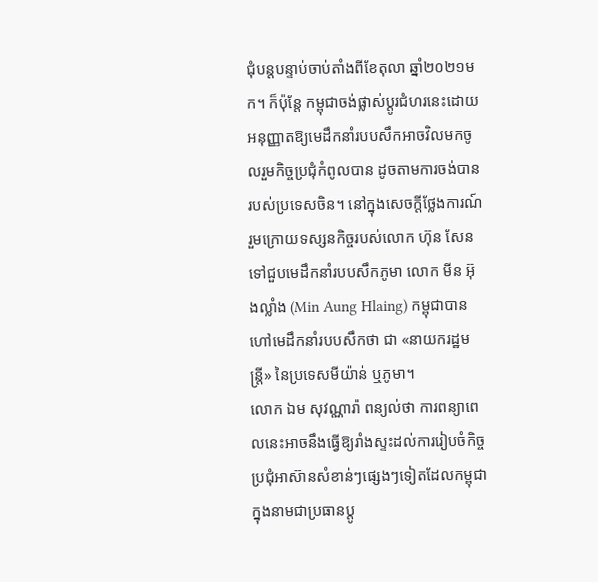ជុំបន្តបន្ទាប់ចាប់តាំងពីខែតុលា ឆ្នាំ២០២១មក។ ក៏ប៉ុន្តែ កម្ពុជាចង់ផ្លាស់ប្តូរជំហរនេះដោយអនុញ្ញាតឱ្យមេដឹកនាំរបបសឹកអាចវិលមកចូលរួមកិច្ចប្រជុំកំពូលបាន ដូចតាមការចង់បានរបស់ប្រទេសចិន។ នៅក្នុងសេចក្តីថ្លែងការណ៍រួមក្រោយទស្សនកិច្ចរបស់លោក ហ៊ុន សែន ទៅជួបមេដឹកនាំរបបសឹកភូមា លោក មីន អ៊ុងល្លាំង (Min Aung Hlaing) កម្ពុជាបានហៅមេដឹកនាំរបបសឹកថា ជា «នាយករដ្ឋមន្ត្រី» នៃប្រទេសមីយ៉ាន់ ឬភូមា។
លោក ឯម សុវណ្ណារ៉ា ពន្យល់ថា ការពន្យាពេលនេះអាចនឹងធ្វើឱ្យរាំងស្ទះដល់ការរៀបចំកិច្ចប្រជុំអាស៊ានសំខាន់ៗផ្សេងៗទៀតដែលកម្ពុជាក្នុងនាមជាប្រធានប្តូ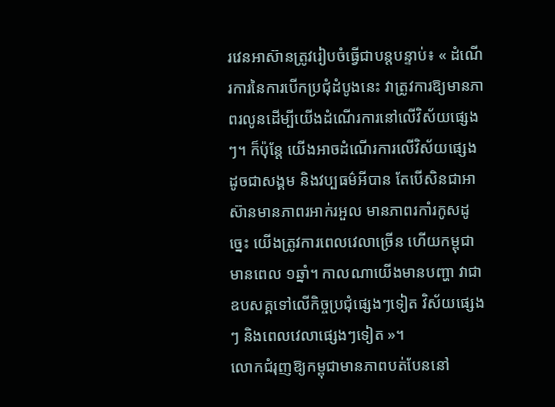រវេនអាស៊ានត្រូវរៀបចំធ្វើជាបន្តបន្ទាប់៖ « ដំណើរការនៃការបើកប្រជុំដំបូងនេះ វាត្រូវការឱ្យមានភាពរលូនដើម្បីយើងដំណើរការនៅលើវិស័យផ្សេងៗ។ ក៏ប៉ុន្តែ យើងអាចដំណើរការលើវិស័យផ្សេងដូចជាសង្គម និងវប្បធម៌អីបាន តែបើសិនជាអាស៊ានមានភាពរអាក់រអួល មានភាពរកាំរកូសដូច្នេះ យើងត្រូវការពេលវេលាច្រើន ហើយកម្ពុជាមានពេល ១ឆ្នាំ។ កាលណាយើងមានបញ្ហា វាជាឧបសគ្គទៅលើកិច្ចប្រជុំផ្សេងៗទៀត វិស័យផ្សេងៗ និងពេលវេលាផ្សេងៗទៀត »។
លោកជំរុញឱ្យកម្ពុជាមានភាពបត់បែននៅ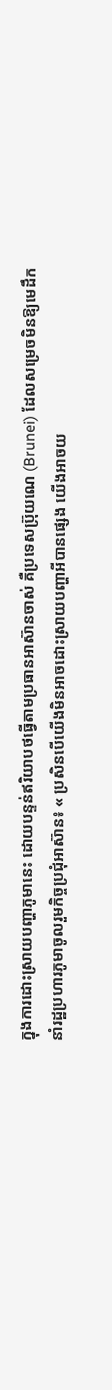ក្នុងការដោះស្រាយបញ្ហាភូមានេះ ដោយបន្ទន់ឥរិយាបថធ្វើតាមប្រធានអាស៊ានចាស់ គឺប្រទេសប្រ៊ុយណេ (Brunei) ដែលសម្រេចមិនឱ្យមេដឹកនាំរដ្ឋប្រហារភូមាចូលរួមកិច្ចប្រជុំអាស៊ាន៖ « ប្រសិនបើយើងមិនអាចដោះស្រាយបញ្ហាអីបានផ្សេង យើងអាចយ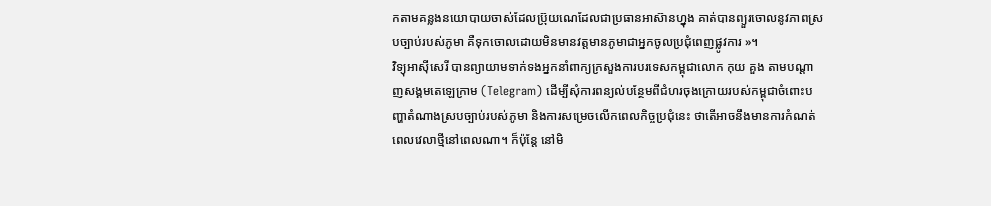កតាមគន្លងនយោបាយចាស់ដែលប៊្រុយណេដែលជាប្រធានអាស៊ានហ្នុង គាត់បានព្យួរចោលនូវភាពស្របច្បាប់របស់ភូមា គឺទុកចោលដោយមិនមានវត្តមានភូមាជាអ្នកចូលប្រជុំពេញផ្លូវការ »។
វិទ្យុអាស៊ីសេរី បានព្យាយាមទាក់ទងអ្នកនាំពាក្យក្រសួងការបរទេសកម្ពុជាលោក កុយ គួង តាមបណ្តាញសង្គមតេឡេក្រាម (Telegram) ដើម្បីសុំការពន្យល់បន្ថែមពីជំហរចុងក្រោយរបស់កម្ពុជាចំពោះបញ្ហាតំណាងស្របច្បាប់របស់ភូមា និងការសម្រេចលើកពេលកិច្ចប្រជុំនេះ ថាតើអាចនឹងមានការកំណត់ពេលវេលាថ្មីនៅពេលណា។ ក៏ប៉ុន្តែ នៅមិ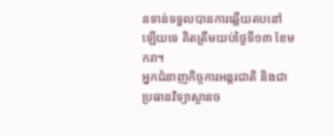នទាន់ទទួលបានការឆ្លើយតបនៅឡើយទេ គិតត្រឹមយប់ថ្ងៃទី១៣ ខែមករា។
អ្នកជំនាញកិច្ចការអន្តរជាតិ និងជាប្រធានវិទ្យាស្ថានច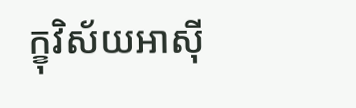ក្ខុវិស័យអាស៊ី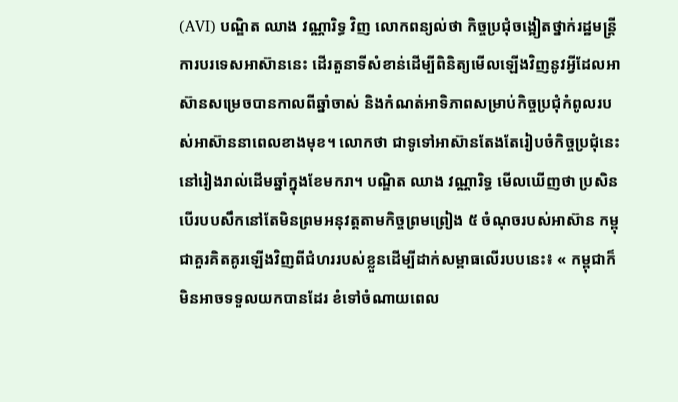(AVI) បណ្ឌិត ឈាង វណ្ណារិទ្ធ វិញ លោកពន្យល់ថា កិច្ចប្រជុំចង្អៀតថ្នាក់រដ្ឋមន្ត្រីការបរទេសអាស៊ាននេះ ដើរតួនាទីសំខាន់ដើម្បីពិនិត្យមើលឡើងវិញនូវអ្វីដែលអាស៊ានសម្រេចបានកាលពីឆ្នាំចាស់ និងកំណត់អាទិភាពសម្រាប់កិច្ចប្រជុំកំពូលរបស់អាស៊ាននាពេលខាងមុខ។ លោកថា ជាទូទៅអាស៊ានតែងតែរៀបចំកិច្ចប្រជុំនេះនៅរៀងរាល់ដើមឆ្នាំក្នុងខែមករា។ បណ្ឌិត ឈាង វណ្ណារិទ្ធ មើលឃើញថា ប្រសិនបើរបបសឹកនៅតែមិនព្រមអនុវត្តតាមកិច្ចព្រមព្រៀង ៥ ចំណុចរបស់អាស៊ាន កម្ពុជាគួរគិតគូរឡើងវិញពីជំហររបស់ខ្លួនដើម្បីដាក់សម្ពាធលើរបបនេះ៖ « កម្ពុជាក៏មិនអាចទទួលយកបានដែរ ខំទៅចំណាយពេល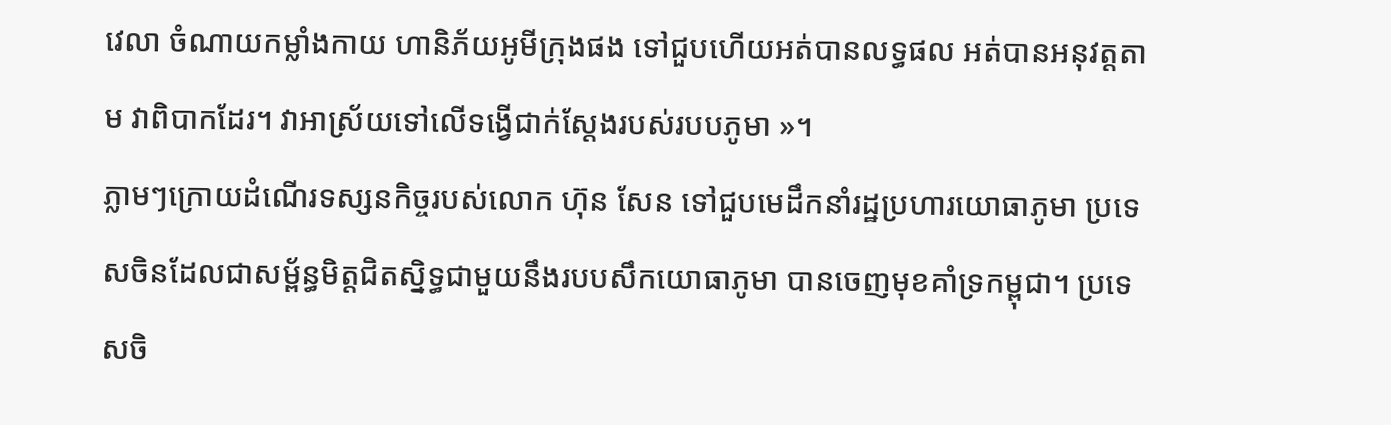វេលា ចំណាយកម្លាំងកាយ ហានិភ័យអូមីក្រុងផង ទៅជួបហើយអត់បានលទ្ធផល អត់បានអនុវត្តតាម វាពិបាកដែរ។ វាអាស្រ័យទៅលើទង្វើជាក់ស្តែងរបស់របបភូមា »។
ភ្លាមៗក្រោយដំណើរទស្សនកិច្ចរបស់លោក ហ៊ុន សែន ទៅជួបមេដឹកនាំរដ្ឋប្រហារយោធាភូមា ប្រទេសចិនដែលជាសម្ព័ន្ធមិត្តជិតស្និទ្ធជាមួយនឹងរបបសឹកយោធាភូមា បានចេញមុខគាំទ្រកម្ពុជា។ ប្រទេសចិ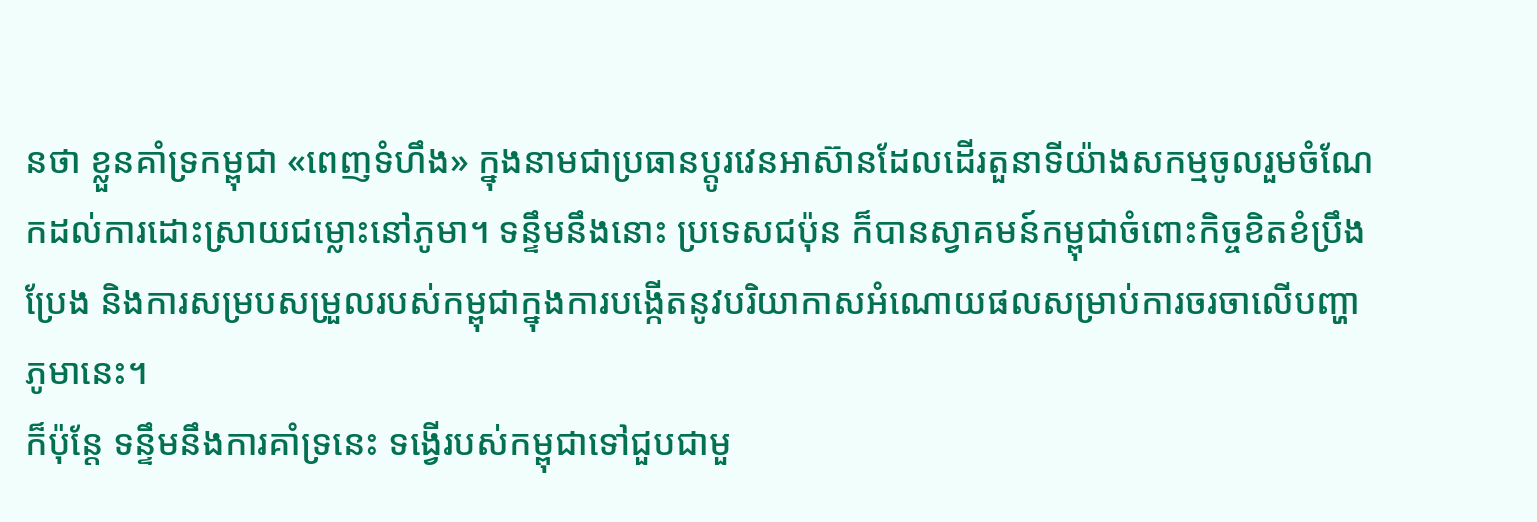នថា ខ្លួនគាំទ្រកម្ពុជា «ពេញទំហឹង» ក្នុងនាមជាប្រធានប្តូរវេនអាស៊ានដែលដើរតួនាទីយ៉ាងសកម្មចូលរួមចំណែកដល់ការដោះស្រាយជម្លោះនៅភូមា។ ទន្ទឹមនឹងនោះ ប្រទេសជប៉ុន ក៏បានស្វាគមន៍កម្ពុជាចំពោះកិច្ចខិតខំប្រឹងប្រែង និងការសម្របសម្រួលរបស់កម្ពុជាក្នុងការបង្កើតនូវបរិយាកាសអំណោយផលសម្រាប់ការចរចាលើបញ្ហាភូមានេះ។
ក៏ប៉ុន្តែ ទន្ទឹមនឹងការគាំទ្រនេះ ទង្វើរបស់កម្ពុជាទៅជួបជាមួ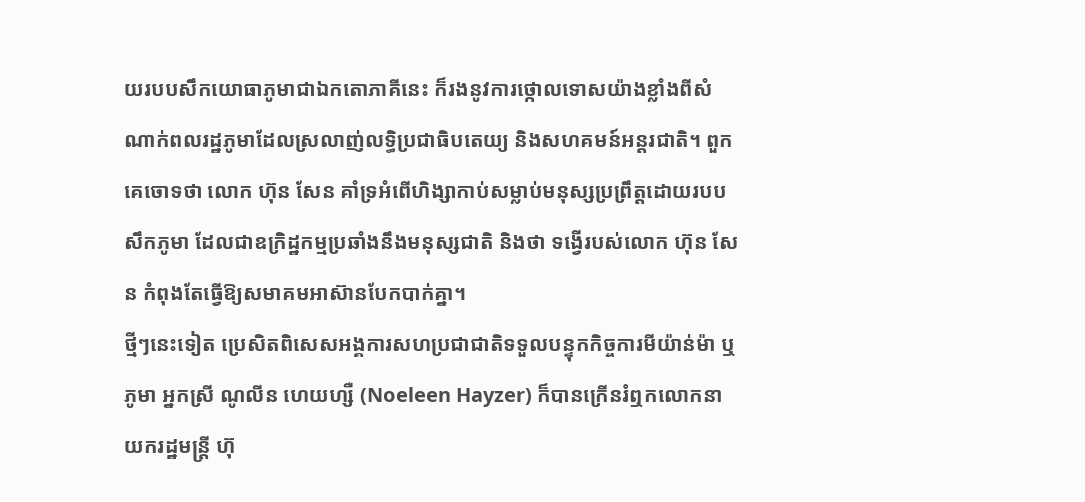យរបបសឹកយោធាភូមាជាឯកតោភាគីនេះ ក៏រងនូវការថ្កោលទោសយ៉ាងខ្លាំងពីសំណាក់ពលរដ្ឋភូមាដែលស្រលាញ់លទ្ធិប្រជាធិបតេយ្យ និងសហគមន៍អន្តរជាតិ។ ពួកគេចោទថា លោក ហ៊ុន សែន គាំទ្រអំពើហិង្សាកាប់សម្លាប់មនុស្សប្រព្រឹត្តដោយរបបសឹកភូមា ដែលជាឧក្រិដ្ឋកម្មប្រឆាំងនឹងមនុស្សជាតិ និងថា ទង្វើរបស់លោក ហ៊ុន សែន កំពុងតែធ្វើឱ្យសមាគមអាស៊ានបែកបាក់គ្នា។
ថ្មីៗនេះទៀត ប្រេសិតពិសេសអង្គការសហប្រជាជាតិទទួលបន្ទុកកិច្ចការមីយ៉ាន់ម៉ា ឬភូមា អ្នកស្រី ណូលីន ហេយហ្សឺ (Noeleen Hayzer) ក៏បានក្រើនរំឮកលោកនាយករដ្ឋមន្ត្រី ហ៊ុ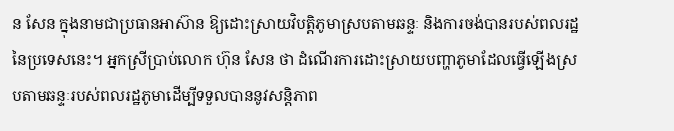ន សែន ក្នុងនាមជាប្រធានអាស៊ាន ឱ្យដោះស្រាយវិបត្តិភូមាស្របតាមឆន្ទៈ និងការចង់បានរបស់ពលរដ្ឋនៃប្រទេសនេះ។ អ្នកស្រីប្រាប់លោក ហ៊ុន សែន ថា ដំណើរការដោះស្រាយបញ្ហាភូមាដែលធ្វើឡើងស្របតាមឆន្ទៈរបស់ពលរដ្ឋភូមាដើម្បីទទួលបាននូវសន្តិភាព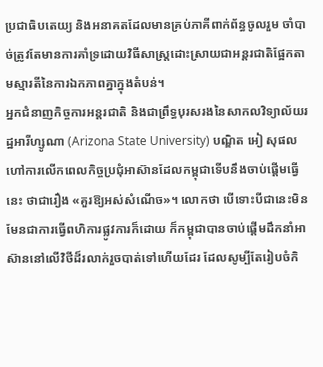ប្រជាធិបតេយ្យ និងអនាគតដែលមានគ្រប់ភាគីពាក់ព័ន្ធចូលរួម ចាំបាច់ត្រូវតែមានការគាំទ្រដោយវិធីសាស្ត្រដោះស្រាយជាអន្តរជាតិផ្អែកតាមស្មារតីនៃការឯកភាពគ្នាក្នុងតំបន់។
អ្នកជំនាញកិច្ចការអន្តរជាតិ និងជាព្រឹទ្ធបុរសរងនៃសាកលវិទ្យាល័យរដ្ឋអារីហ្សូណា (Arizona State University) បណ្ឌិត អៀ សុផល ហៅការលើកពេលកិច្ចប្រជុំអាស៊ានដែលកម្ពុជាទើបនឹងចាប់ផ្តើមធ្វើនេះ ថាជារឿង «គួរឱ្យអស់សំណើច»។ លោកថា បើទោះបីជានេះមិនមែនជាការធ្វើពហិការផ្លូវការក៏ដោយ ក៏កម្ពុជាបានចាប់ផ្តើមដឹកនាំអាស៊ាននៅលើវិថីដ៏រលាក់រួចបាត់ទៅហើយដែរ ដែលសូម្បីតែរៀបចំកិ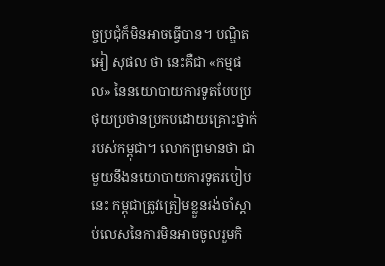ច្ចប្រជុំក៏មិនអាចធ្វើបាន។ បណ្ឌិត អៀ សុផល ថា នេះគឺជា «កម្មផល» នៃនយោបាយការទូតបែបប្រថុយប្រថានប្រកបដោយគ្រោះថ្នាក់របស់កម្ពុជា។ លោកព្រមានថា ជាមួយនឹងនយោបាយការទូតរបៀបនេះ កម្ពុជាត្រូវត្រៀមខ្លួនរង់ចាំស្តាប់លេសនៃការមិនអាចចូលរួមកិ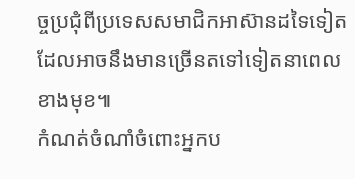ច្ចប្រជុំពីប្រទេសសមាជិកអាស៊ានដទៃទៀត ដែលអាចនឹងមានច្រើនតទៅទៀតនាពេលខាងមុខ៕
កំណត់ចំណាំចំពោះអ្នកប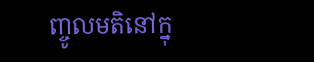ញ្ចូលមតិនៅក្នុ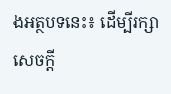ងអត្ថបទនេះ៖ ដើម្បីរក្សាសេចក្ដី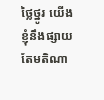ថ្លៃថ្នូរ យើងខ្ញុំនឹងផ្សាយតែមតិណា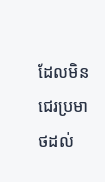ដែលមិនជេរប្រមាថដល់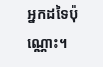អ្នកដទៃប៉ុណ្ណោះ។